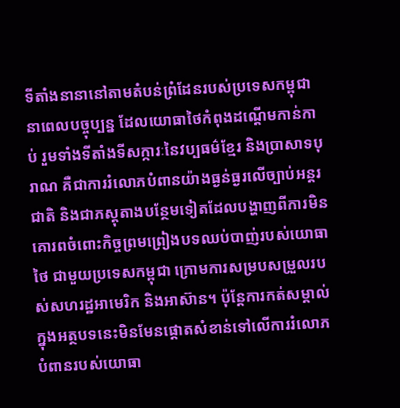ទីតាំងនានានៅតាមតំបន់ព្រំដែនរបស់ប្រទេសកម្ពុជានាពេលបច្ចុប្បន្ន ដែលយោធាថៃកំពុងដណ្តើមកាន់កាប់ រួមទាំងទីតាំងទីសក្ការៈនៃវប្បធម៌ខ្មែរ និងប្រាសាទបុរាណ គឺជាការរំលោភបំពានយ៉ាងធ្ងន់ធ្ងរលើច្បាប់អន្តរជាតិ និងជាភស្តុតាងបន្ថែមទៀតដែលបង្ហាញពីការមិនគោរពចំពោះកិច្ចព្រមព្រៀងបទឈប់បាញ់របស់យោធាថៃ ជាមួយប្រទេសកម្ពុជា ក្រោមការសម្របសម្រួលរបស់សហរដ្ឋអាមេរិក និងអាស៊ាន។ ប៉ុន្តែការកត់សម្គាល់ក្នុងអត្ថបទនេះមិនមែនផ្ដោតសំខាន់ទៅលើការរំលោភបំពានរបស់យោធា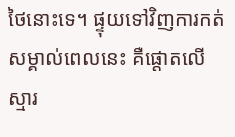ថៃនោះទេ។ ផ្ទុយទៅវិញការកត់សម្គាល់ពេលនេះ គឺផ្ដោតលើស្មារ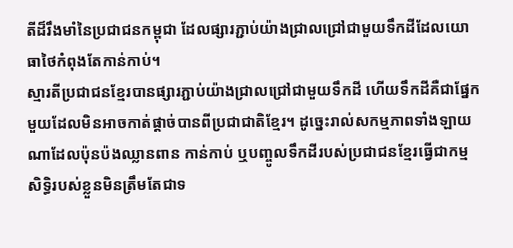តីដ៏រឹងមាំនៃប្រជាជនកម្ពុជា ដែលផ្សារភ្ជាប់យ៉ាងជ្រាលជ្រៅជាមួយទឹកដីដែលយោធាថៃកំពុងតែកាន់កាប់។
ស្មារតីប្រជាជនខ្មែរបានផ្សារភ្ជាប់យ៉ាងជ្រាលជ្រៅជាមួយទឹកដី ហើយទឹកដីគឺជាផ្នែកមួយដែលមិនអាចកាត់ផ្តាច់បានពីប្រជាជាតិខ្មែរ។ ដូច្នេះរាល់សកម្មភាពទាំងឡាយណាដែលប៉ុនប៉ងឈ្លានពាន កាន់កាប់ ឬបញ្ចូលទឹកដីរបស់ប្រជាជនខ្មែរធ្វើជាកម្មសិទ្ធិរបស់ខ្លួនមិនត្រឹមតែជាទ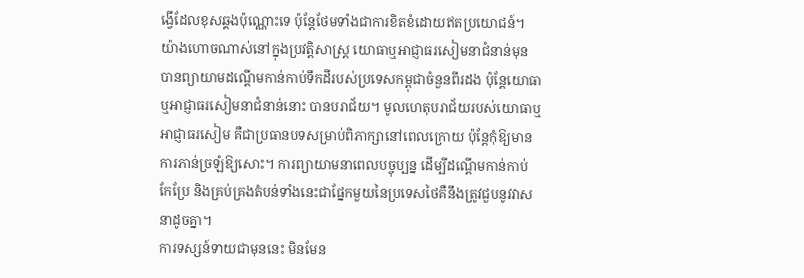ង្វើដែលខុសឆ្គងប៉ុណ្ណោះទេ ប៉ុន្តែថែមទាំងជាការខិតខំដោយឥតប្រយោជន៍។ យ៉ាងហោចណាស់នៅក្នុងប្រវត្តិសាស្ត្រ យោធាឬអាជ្ញាធរសៀមនាជំនាន់មុន បានព្យាយាមដណ្តើមកាន់កាប់ទឹកដីរបស់ប្រទេសកម្ពុជាចំនួនពីរដង ប៉ុន្តែយោធាឬអាជ្ញាធរសៀមនាជំនាន់នោះ បានបរាជ័យ។ មូលហេតុបរាជ័យរបស់យោធាឬអាជ្ញាធរសៀម គឺជាប្រធានបទសម្រាប់ពិភាក្សានៅពេលក្រោយ ប៉ុន្តែកុំឱ្យមានការភាន់ច្រឡំឱ្យសោះ។ ការព្យាយាមនាពេលបច្ចុប្បន្ន ដើម្បីដណ្តើមកាន់កាប់ កែប្រែ និងគ្រប់គ្រងតំបន់ទាំងនេះជាផ្នែកមួយនៃប្រទេសថៃគឺនឹងត្រូវជួបនូវវាសនាដូចគ្នា។
ការទស្សន៍ទាយជាមុននេះ មិនមែន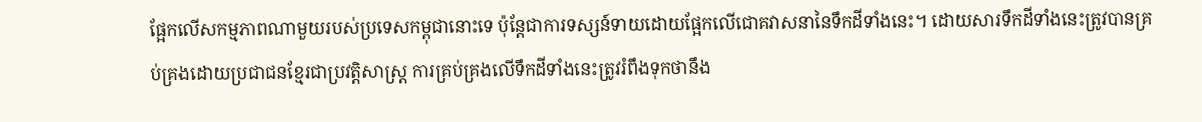ផ្អែកលើសកម្មភាពណាមួយរបស់ប្រទេសកម្ពុជានោះទេ ប៉ុន្តែជាការទស្សន៍ទាយដោយផ្អែកលើជោគវាសនានៃទឹកដីទាំងនេះ។ ដោយសារទឹកដីទាំងនេះត្រូវបានគ្រប់គ្រងដោយប្រជាជនខ្មែរជាប្រវត្តិសាស្ត្រ ការគ្រប់គ្រងលើទឹកដីទាំងនេះត្រូវរំពឹងទុកថានឹង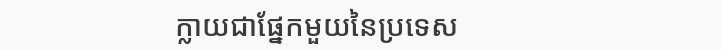ក្លាយជាផ្នែកមួយនៃប្រទេស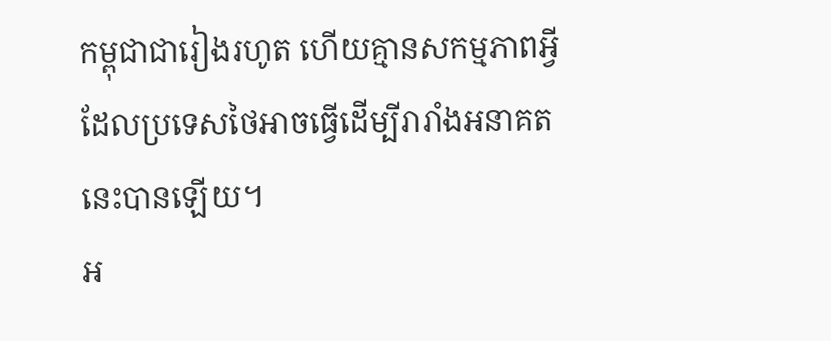កម្ពុជាជារៀងរហូត ហើយគ្មានសកម្មភាពអ្វីដែលប្រទេសថៃអាចធ្វើដើម្បីរារាំងអនាគតនេះបានឡើយ។
អ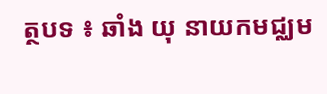ត្ថបទ ៖ ឆាំង យុ នាយកមជ្ឈម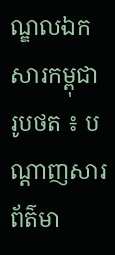ណ្ឌលឯកសារកម្ពុជា
រូបថត ៖ បណ្តាញសារព័ត៌មា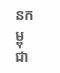នកម្ពុជា